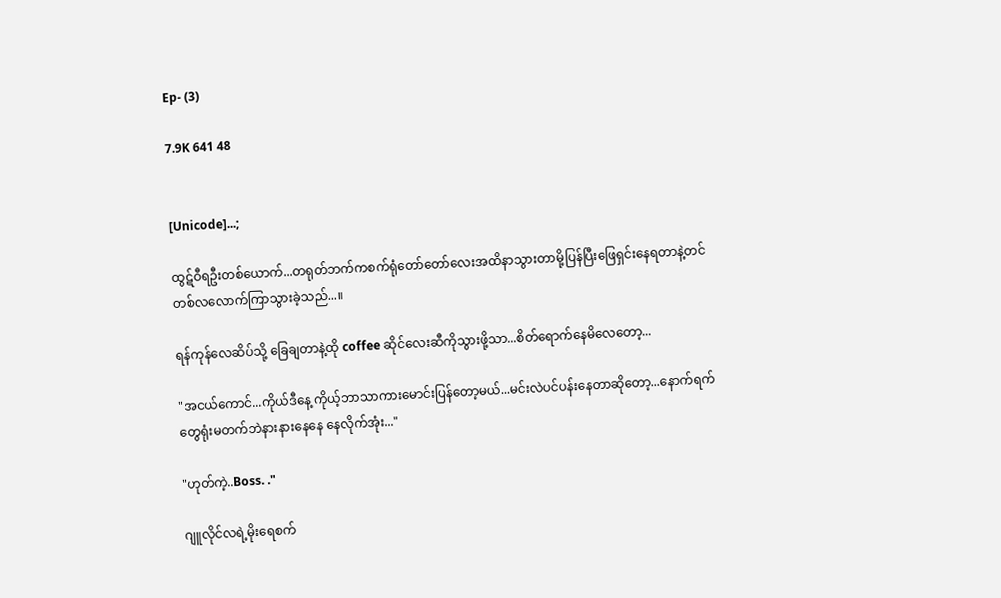Ep- (3)

7.9K 641 48


[Unicode]...;

ထွဋ်ဝီရဦးတစ်ယောက်...တရုတ်ဘက်ကစက်ရုံတော်တော်လေးအထိနာသွားတာမို့ပြန်ပြီးဖြေရှင်းနေရတာနဲ့တင်တစ်လလောက်ကြာသွားခဲ့သည်...။

ရန်ကုန်လေဆိပ်သို့ ခြေချတာနဲ့ထို coffee ဆိုင်လေးဆီကိုသွားဖို့သာ...စိတ်ရောက်နေမိလေတော့...

"အငယ်ကောင်...ကိုယ်ဒီနေ့ ကိုယ့်ဘာသာကားမောင်းပြန်တော့မယ်...မင်းလဲပင်ပန်းနေတာဆိုတော့...နောက်ရက်တွေရုံးမတက်ဘဲနားနားနေနေ နေလိုက်အုံး..."

"ဟုတ်ကဲ့..Boss. ."

ဂျူလိုင်လရဲ့မိုးရေစက်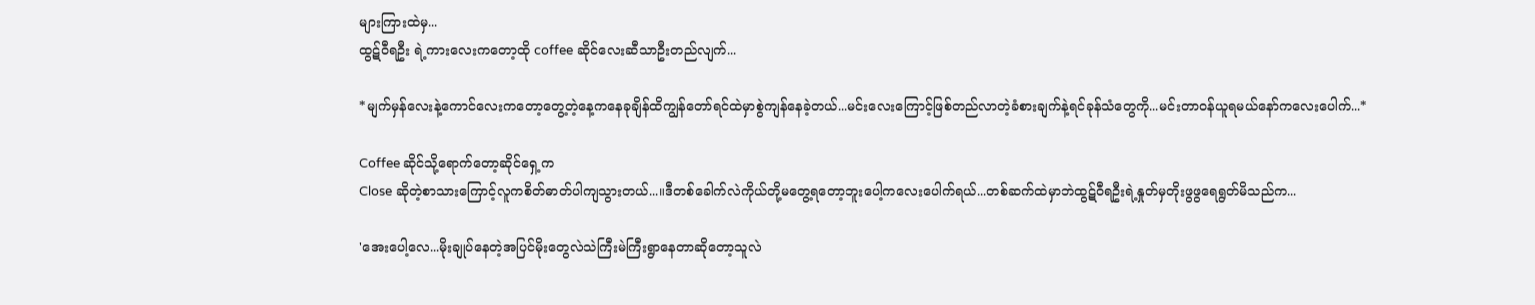များကြားထဲမှ...
ထွဋ်ဝီရဦး ရဲ့ကားလေးကတော့ထို coffee ဆိုင်လေးဆီသာဦးတည်လျက်...

*မျက်မှန်လေးနဲ့ကောင်လေးကတော့တွေ့တဲ့နေ့ကနေခုချိန်ထိကျွန်တော်ရင်ထဲမှာစွဲကျန်နေခဲ့တယ်...မင်းလေးကြောင့်ဖြစ်တည်လာတဲ့ခံစားချက်နဲ့ရင်ခုန်သံတွေကို...မင်းတာဝန်ယူရမယ်နော်ကလေးပေါက်...*

Coffee ဆိုင်သို့ရောက်တော့ဆိုင်ရှေ့က
Close ဆိုတဲ့စာသားကြောင့်လူကစိတ်ဓာတ်ပါကျသွားတယ်...။ဒီတစ်ခေါက်လဲကိုယ်တို့မတွေ့ရတော့ဘူးပေါ့ကလေးပေါက်ရယ်...တစ်ဆက်ထဲမှာဘဲထွဋ်ဝီရဦးရဲ့နှုတ်မှတိုးဖွဖွရေရွတ်မိသည်က...

'အေးပေါ့လေ...မိုးချုပ်နေတဲ့အပြင်မိုးတွေလဲသဲကြီးမဲကြီးရွာနေတာဆိုတော့သူလဲ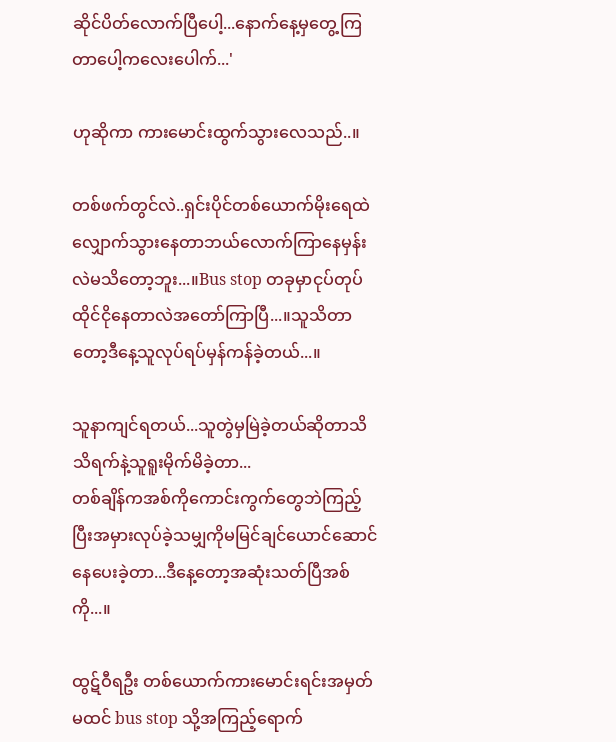ဆိုင်ပိတ်လောက်ပြီပေါ့...နောက်နေ့မှတွေ့ကြတာပေါ့ကလေးပေါက်...'

ဟုဆိုကာ ကားမောင်းထွက်သွားလေသည်..။

တစ်ဖက်တွင်လဲ..ရှင်းပိုင်တစ်ယောက်မိုးရေထဲလျှောက်သွားနေတာဘယ်လောက်ကြာနေမှန်းလဲမသိတော့ဘူး...။Bus stop တခုမှာငုပ်တုပ်ထိုင်ငိုနေတာလဲအတော်ကြာပြီ...။သူသိတာတော့ဒီနေ့သူလုပ်ရပ်မှန်ကန်ခဲ့တယ်...။

သူနာကျင်ရတယ်...သူတွဲမှမြဲခဲ့တယ်ဆိုတာသိသိရက်နဲ့သူရူးမိုက်မိခဲ့တာ...
တစ်ချိန်ကအစ်ကိုကောင်းကွက်တွေဘဲကြည့်ပြီးအမှားလုပ်ခဲ့သမျှကိုမမြင်ချင်ယောင်ဆောင်နေပေးခဲ့တာ...ဒီနေ့တော့အဆုံးသတ်ပြီအစ်ကို...။

ထွဋ်ဝီရဦး တစ်ယောက်ကားမောင်းရင်းအမှတ်မထင် bus stop သို့အကြည့်ရောက်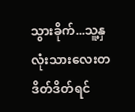သွားခိုက်...သူ့နှလုံးသားလေးတဒိတ်ဒိတ်ရင်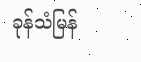ခုန်သံမြန်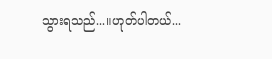သွားရသည်...။ဟုတ်ပါတယ်...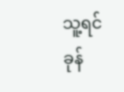သူ့ရင်ခုန်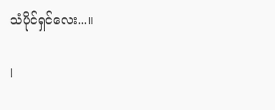သံပိုင်ရှင်လေး...။

l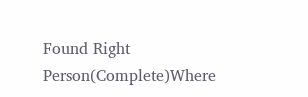Found Right Person(Complete)Where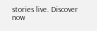stories live. Discover now